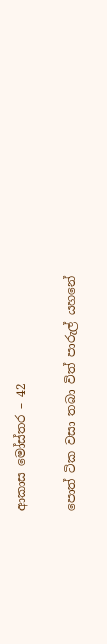ආකාස මෝස්තර – 42

පොත් ටික වසා තබා විත් පාරුල් යහනේ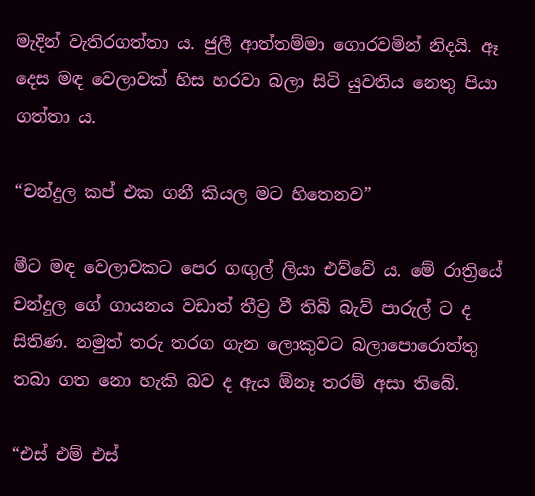මැදින් වැතිරගත්තා ය. ජුලී ආත්තම්මා ගොරවමින් නිදයි. ඈ දෙස මඳ වෙලාවක් හිස හරවා බලා සිටි යුවතිය නෙතු පියා ගත්තා ය.

“චන්දුල කප් එක ගනී කියල මට හිතෙනව”

මීට මඳ වෙලාවකට පෙර ගඟුල් ලියා එව්වේ ය. මේ රාත්‍රියේ චන්දුල ගේ ගායනය වඩාත් තීව්‍ර වී තිබි බැව් පාරුල් ට ද සිතිණ. නමුත් තරු තරග ගැන ලොකුවට බලාපොරොත්තු තබා ගත නො හැකි බව ද ඇය ඕනෑ තරම් අසා තිබේ.

“එස් එම් එස්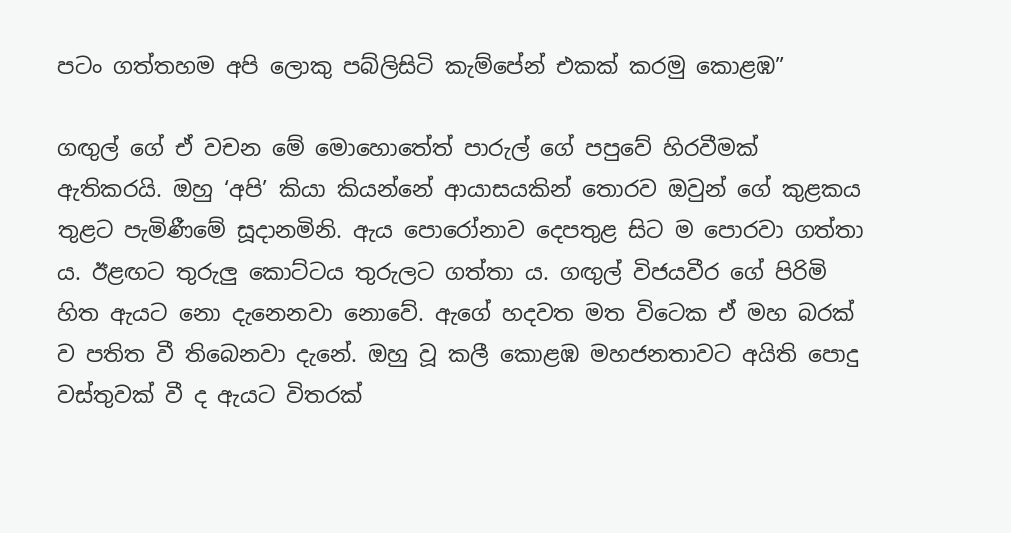පටං ගත්තහම අපි ලොකු පබ්ලිසිටි කැම්පේන් එකක් කරමු කොළඹ”

ගඟුල් ගේ ඒ වචන මේ මොහොතේත් පාරුල් ගේ පපුවේ හිරවීමක් ඇතිකරයි. ඔහු ‘අපි’ කියා කියන්නේ ආයාසයකින් තොරව ඔවුන් ගේ කුළකය තුළට පැමිණීමේ සූදානමිනි. ඇය පොරෝනාව දෙපතුළ සිට ම පොරවා ගත්තා ය. ඊළඟට තුරුලු කොට්ටය තුරුලට ගත්තා ය. ගඟුල් විජයවීර ගේ පිරිමි හිත ඇයට නො දැනෙනවා නොවේ. ඇගේ හදවත මත විටෙක ඒ මහ බරක් ව පතිත වී තිබෙනවා දැනේ. ඔහු වූ කලී කොළඹ මහජනතාවට අයිති පොදු වස්තුවක් වී ද ඇයට විතරක්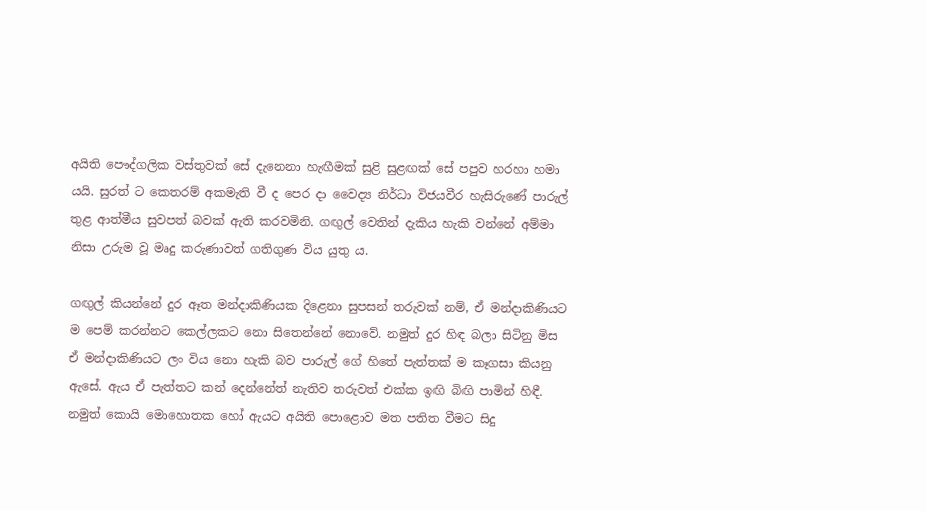අයිති පෞද්ගලික වස්තුවක් සේ දැනෙනා හැඟීමක් සුළි සුළඟක් සේ පපුව හරහා හමා යයි. සුරත් ට කෙතරම් අකමැති වී ද පෙර දා වෛද්‍ය නිර්ධා විජයවීර හැසිරුණේ පාරුල් තුළ ආත්මීය සුවපත් බවක් ඇති කරවමිනි. ගඟුල් වෙතින් දැකිය හැකි වන්නේ අම්මා නිසා උරුම වූ මෘදු කරුණාවත් ගතිගුණ විය යුතු ය.

ගඟුල් කියන්නේ දුර ඈත මන්දාකිණියක දිළෙනා සුපසන් තරුවක් නම්, ඒ මන්දාකිණියට ම පෙම් කරන්නට කෙල්ලකට නො සිතෙන්නේ නොවේ. නමුත් දුර හිඳ බලා සිටිනු මිස ඒ මන්දාකිණියට ලං විය නො හැකි බව පාරුල් ගේ හිතේ පැත්තක් ම කෑගසා කියනු ඇසේ. ඇය ඒ පැත්තට කන් දෙන්නේත් නැතිව තරුවත් එක්ක ඉඟි බිඟි පාමින් හිඳී. නමුත් කොයි මොහොතක හෝ ඇයට අයිති පොළොව මත පතිත වීමට සිදු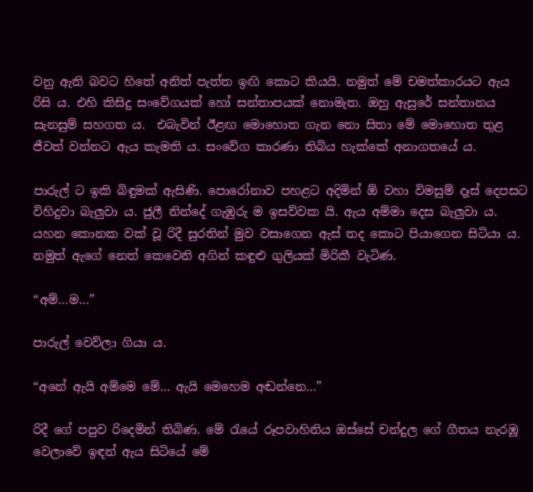වනු ඇති බවට හිතේ අනිත් පැත්ත ඉඟි කොට කියයි. නමුත් මේ චමත්කාරයට ඇය රිසි ය. එහි කිසිදු සංවේගයක් හෝ සන්තාපයක් නොමැත. ඔහු ඇසුරේ සන්තානය සැනසුම් සහගත ය.  එබැවින් ඊළඟ මොහොත ගැන නො සිතා මේ මොහොත තුළ ජීවත් වන්නට ඇය කැමති ය. සංවේග කාරණා තිබිය හැක්කේ අනාගතයේ ය.

පාරුල් ට ඉකි බිඳුමක් ඇසිණි. පොරෝනාව පහළට අදිමින් ඕ වහා විමසුම් දෑස් දෙපසට විහිදුවා බැලුවා ය. ජුලී නින්දේ ගැඹුරු ම ඉසව්වක යි. ඇය අම්මා දෙස බැලුවා ය. යහන කොනක වක් වූ රිදී සුරතින් මුව වසාගෙන ඇස් තද කොට පියාගෙන සිටියා ය. නමුත් ඇගේ නෙත් කෙවෙනි අගින් කඳුළු ගුලියක් මිරිකී වැටිණ.

“අම්…ම…”

පාරුල් වෙව්ලා ගියා ය.

“අනේ ඇයි අම්මෙ මේ… ඇයි මෙහෙම අඬන්නෙ…”

රිදී ගේ පපුව රිදෙමින් තිබිණ. මේ රැයේ රූපවාහිනිය ඔස්සේ චන්දුල ගේ ගීතය නැරඹූ වෙලාවේ ඉඳන් ඇය සිටියේ මේ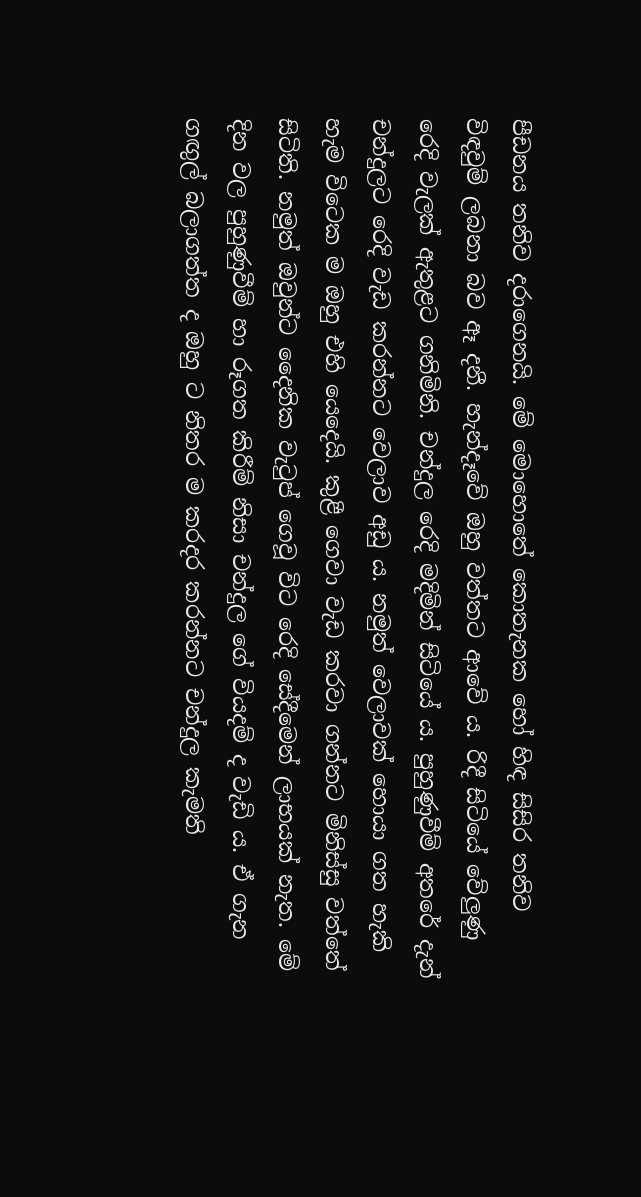පීඩනය තනිව දරාගෙනයි. මේ මොහොතේ කොතැනක හෝ හිඳ සිසිර තනිව විඳවුම් ලබනා බව ඈ දනී. හැන්දෑවේ ඔහු වත්තට ආවේ ය. රිදී සිටියේ වේලුණු රෙදි වැලක් ඇතුළට ගනිමිනි. චන්දුල රෙදි මදිමින් සිටියේ ය. පුහුණුවීම් අතරේ දැන් චන්දුලට රෙදි වැඩ කරන්නට වෙලාව අඩු ය. නමුත් වෙලාවක් හොයා ගත හැකි හැම විටෙක ම ඔහු එහි යෙදෙයි. කුළී ගෙවා වැඩ කරවා ගන්නට මිනිස්සු වත්තේ සිටිති. නමුත් ඔවුන්ට දෛනික වැටුප් ගෙවූ විට රෙදි සේදීමෙන් ලාභයක් නැත. මේ දින වල පුහුණුවීම් හා රූගත කිරීම් නිසා චන්දුල ගේ වියදම් ද වැඩි ය. ඒ ගැන ගඟුල් බලාගත්ත ද ඔහු ට නිතර ම කරදර කරන්නට චන්දුල කැමති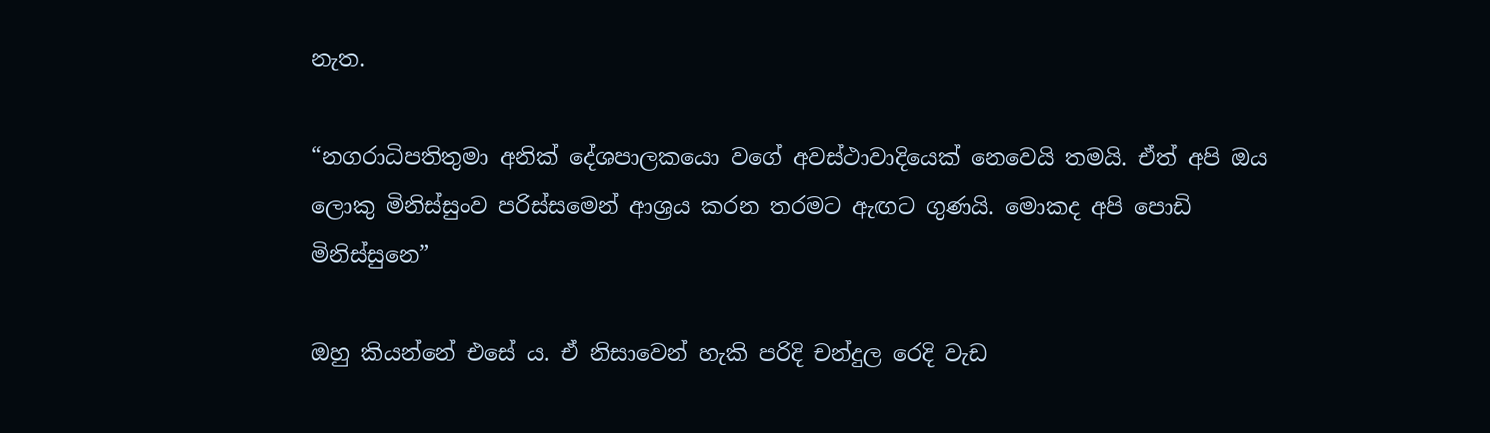නැත.

“නගරාධිපතිතුමා අනික් දේශපාලකයො වගේ අවස්ථාවාදියෙක් නෙවෙයි තමයි. ඒත් අපි ඔය ලොකු මිනිස්සුංව පරිස්සමෙන් ආශ්‍රය කරන තරමට ඇඟට ගුණයි. මොකද අපි පොඩි මිනිස්සුනෙ”

ඔහු කියන්නේ එසේ ය. ඒ නිසාවෙන් හැකි පරිදි චන්දුල රෙදි වැඩ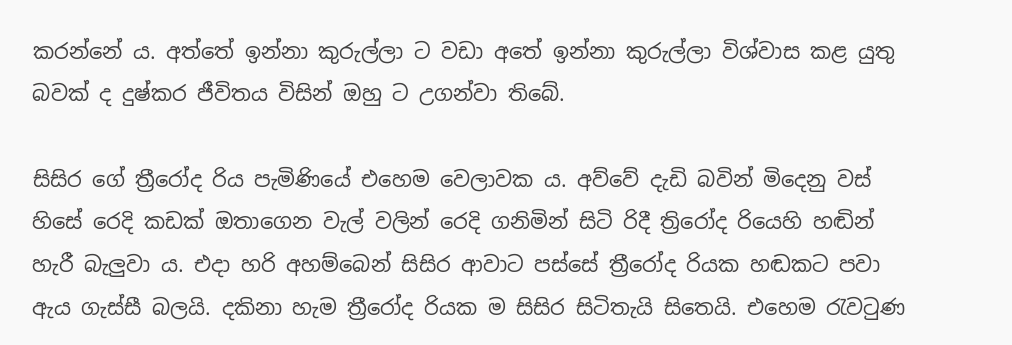කරන්නේ ය. අත්තේ ඉන්නා කුරුල්ලා ට වඩා අතේ ඉන්නා කුරුල්ලා විශ්වාස කළ යුතු බවක් ද දුෂ්කර ජීවිතය විසින් ඔහු ට උගන්වා තිබේ.

සිසිර ගේ ත්‍රීරෝද රිය පැමිණියේ එහෙම වෙලාවක ය. අව්වේ දැඩි බවින් මිදෙනු වස් හිසේ රෙදි කඩක් ඔතාගෙන වැල් වලින් රෙදි ගනිමින් සිටි රිදී ත්‍රිරෝද රියෙහි හඬින් හැරී බැලුවා ය. එදා හරි අහම්බෙන් සිසිර ආවාට පස්සේ ත්‍රීරෝද රියක හඬකට පවා ඇය ගැස්සී බලයි. දකිනා හැම ත්‍රීරෝද රියක ම සිසිර සිටිතැයි සිතෙයි. එහෙම රැවටුණ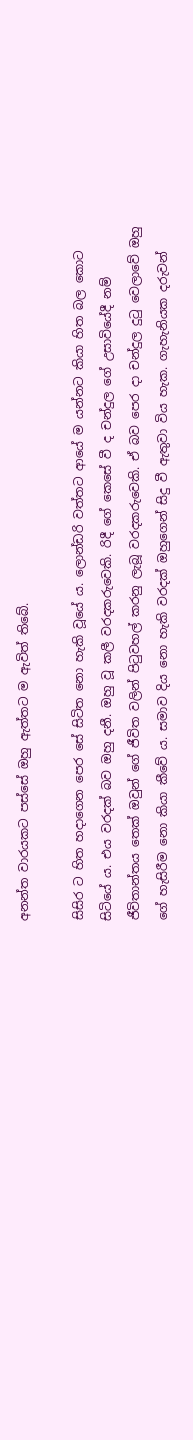අනන්ත වාරයකට පස්සේ ඔහු ඇත්තට ම ඇවිත් තිබේ.

සිසිර ට හිත හදාගෙන පෙර සේ සිටිත නො හැකි වූයේ ය. ලොන්ඩරි වත්තට ආයේ ම යන්නට කියා හිත බල කොට සිටියේ ය. එය වරදක් බව ඔහු දනී. ඔහු වූ කලී වරදකරුවෙකි. රිදී ගේ කෙසේ වී ද චන්දුල ගේ උසාවියේදී නම් ජීවිතාන්තය තෙක් ඔවුන් ගේ ජීවිත වලින් පිටුවහල් කරනු ලැබූ වරදකරුවෙකි. ඒ බව පෙර දා චන්දුල දුටු වෙලාවේ ඔහු ගේ හැසිරීම නො කියා කීවේ ය. සමාව දිය නො හැකි වරදක් ඔහුගෙන් සිදු වී ඇතුවා විය හැක. ගැහැනියක දරුවන්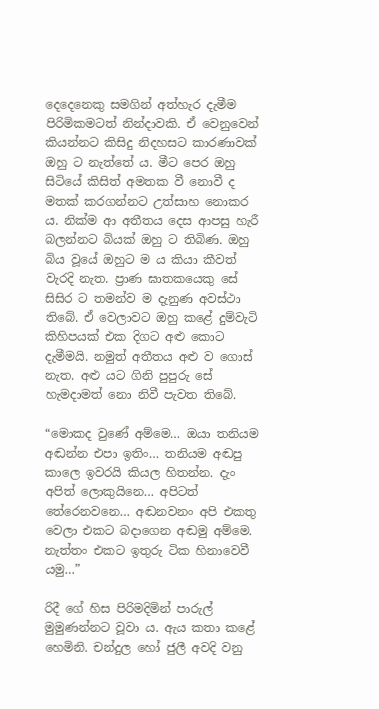දෙදෙනෙකු සමගින් අත්හැර දැමීම පිරිමිකමටත් නින්දාවකි. ඒ වෙනුවෙන් කියන්නට කිසිදු නිදහසට කාරණාවක් ඔහු ට නැත්තේ ය. මීට පෙර ඔහු සිටියේ කිසිත් අමතක වී නොවී ද මතක් කරගන්නට උත්සාහ නොකර ය. නික්ම ආ අතීතය දෙස ආපසු හැරී බලන්නට බියක් ඔහු ට තිබිණ. ඔහු බිය වූයේ ඔහුට ම ය කියා කීවත් වැරදි නැත. ප්‍රාණ ඝාතකයෙකු සේ සිසිර ට තමන්ව ම දැනුණ අවස්ථා තිබේ. ඒ වෙලාවට ඔහු කළේ දුම්වැටි කිහිපයක් එක දිගට අළු කොට දැමීමයි. නමුත් අතීතය අළු ව ගොස් නැත. අළු යට ගිනි පුපුරු සේ හැමදාමත් නො නිවී පැවත තිබේ.

“මොකද වුණේ අම්මෙ… ඔයා තනියම අඬන්න එපා ඉතිං… තනියම අඬපු කාලෙ ඉවරයි කියල හිතන්න. දැං අපිත් ලොකුයිනෙ… අපිටත් තේරෙනවනෙ… අඬනවනං අපි එකතු වෙලා එකට බදාගෙන අඬමු අම්මෙ. නැත්තං එකට ඉතුරු ටික හිනාවෙවී යමු…”

රිදී ගේ හිස පිරිමදිමින් පාරුල් මුමුණන්නට වූවා ය. ඇය කතා කළේ හෙමිනි. චන්දුල හෝ ජුලී අවදි වනු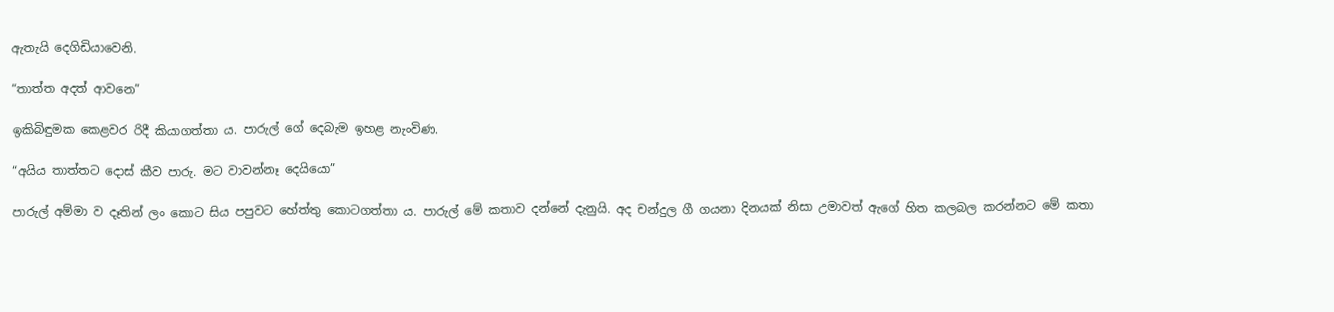ඇතැයි දෙගිඩියාවෙනි.

“තාත්ත අදත් ආවනෙ”

ඉකිබිඳුමක කෙළවර රිදී කියාගත්තා ය. පාරුල් ගේ දෙබැම ඉහළ නැංවිණ.

“අයිය තාත්තට දොස් කීව පාරු. මට වාවන්නෑ දෙයියො”

පාරුල් අම්මා ව දෑතින් ලං කොට සිය පපුවට හේත්තු කොටගත්තා ය. පාරුල් මේ කතාව දන්නේ දැනුයි. අද චන්දුල ගී ගයනා දිනයක් නිසා උමාවත් ඇගේ හිත කලබල කරන්නට මේ කතා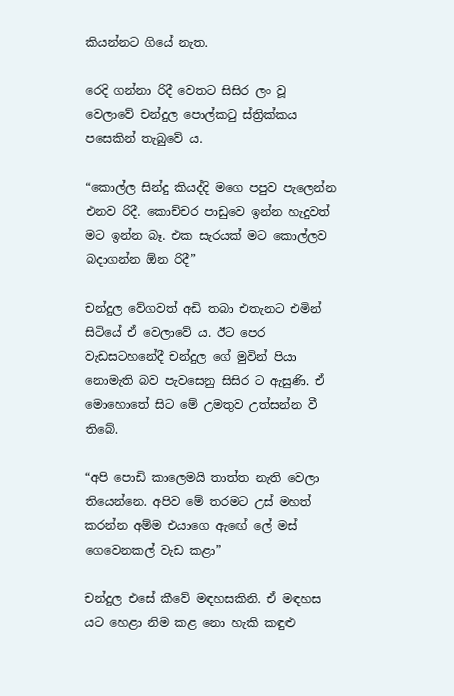කියන්නට ගියේ නැත.

රෙදි ගන්නා රිදී වෙතට සිසිර ලං වූ වෙලාවේ චන්දුල පොල්කටු ස්ත්‍රික්කය පසෙකින් තැබුවේ ය.

“කොල්ල සින්දු කියද්දි මගෙ පපුව පැලෙන්න එනව රිදී. කොච්චර පාඩුවෙ ඉන්න හැදුවත් මට ඉන්න බෑ. එක සැරයක් මට කොල්ලව බදාගන්න ඕන රිදී”

චන්දුල වේගවත් අඩි තබා එතැනට එමින් සිටියේ ඒ වෙලාවේ ය. ඊට පෙර වැඩසටහනේදී චන්දුල ගේ මුවින් පියා නොමැති බව පැවසෙනු සිසිර ට ඇසුණි. ඒ මොහොතේ සිට මේ උමතුව උත්සන්න වී තිබේ.

“අපි පොඩි කාලෙමයි තාත්ත නැති වෙලා තියෙන්නෙ. අපිව මේ තරමට උස් මහත් කරන්න අම්ම එයාගෙ ඇඟේ ලේ මස් ගෙවෙනකල් වැඩ කළා”

චන්දුල එසේ කීවේ මඳහසකිනි. ඒ මඳහස යට හෙළා නිම කළ නො හැකි කඳුළු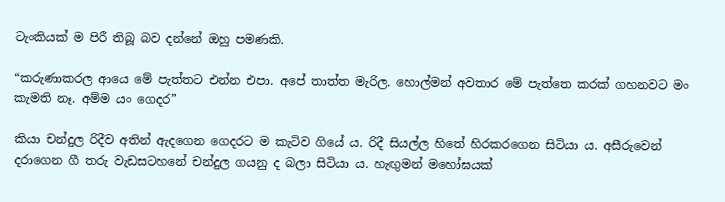ටැංකියක් ම පිරී තිබූ බව දන්නේ ඔහු පමණකි.

“කරුණාකරල ආයෙ මේ පැත්තට එන්න එපා. අපේ තාත්ත මැරිල. හොල්මන් අවතාර මේ පැත්තෙ කරක් ගහනවට මං කැමති නෑ. අම්ම යං ගෙදර”

කියා චන්දුල රිදීව අතින් ඇදගෙන ගෙදරට ම කැටිව ගියේ ය. රිදී සියල්ල හිතේ හිරකරගෙන සිටියා ය. අසීරුවෙන් දරාගෙන ගී තරු වැඩසටහනේ චන්දුල ගයනු ද බලා සිටියා ය. හැඟුමන් මහෝඝයක්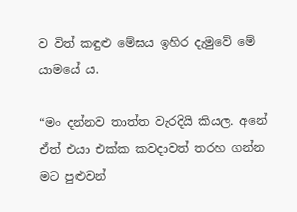ව විත් කඳුළු මේඝය ඉහිර දැමුවේ මේ යාමයේ ය.

“මං දන්නව තාත්ත වැරදියි කියල. අනේ ඒත් එයා එක්ක කවදාවත් තරහ ගන්න මට පුළුවන්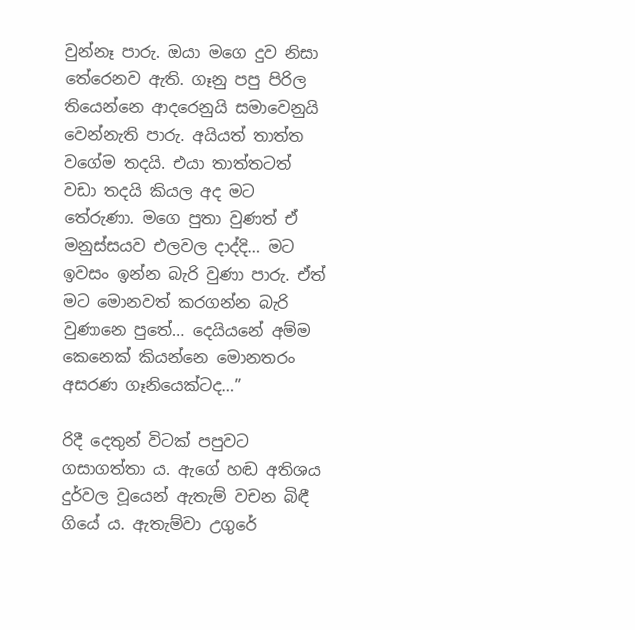වුන්නෑ පාරු. ඔයා මගෙ දුව නිසා තේරෙනව ඇති. ගෑනු පපු පිරිල තියෙන්නෙ ආදරෙනුයි සමාවෙනුයි වෙන්නැති පාරු. අයියත් තාත්ත වගේම තදයි. එයා තාත්තටත් වඩා තදයි කියල අද මට තේරුණා. මගෙ පුතා වුණත් ඒ මනුස්සයව එලවල දාද්දි… මට ඉවසං ඉන්න බැරි වුණා පාරු. ඒත් මට මොනවත් කරගන්න බැරි වුණානෙ පුතේ… දෙයියනේ අම්ම කෙනෙක් කියන්නෙ මොනතරං අසරණ ගෑනියෙක්ටද…”

රිදී දෙතුන් විටක් පපුවට ගසාගත්තා ය. ඇගේ හඬ අතිශය දුර්වල වූයෙන් ඇතැම් වචන බිඳී ගියේ ය. ඇතැම්වා උගුරේ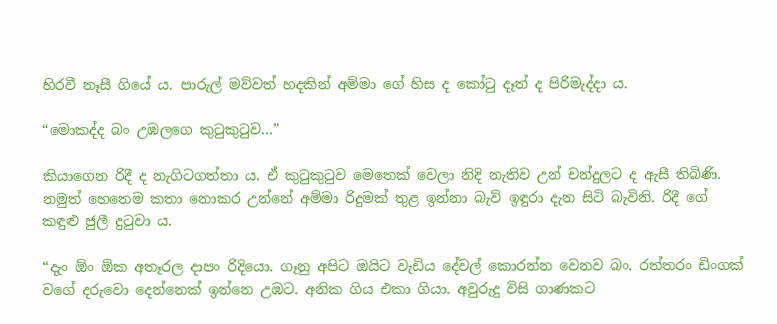හිරවී නෑසී ගියේ ය. පාරුල් මව්වත් හදකින් අම්මා ගේ හිස ද කෝටු දෑත් ද පිරිමැද්දා ය.

“මොකද්ද බං උඹලගෙ කුටුකුටුව…”

කියාගෙන රිදී ද නැගිටගත්තා ය. ඒ කුටුකුටුව මෙතෙක් වෙලා නිදි නැතිව උන් චන්දුලට ද ඇසී තිබිණි. නමුත් හෙතෙම කතා නොකර උන්නේ අම්මා රිදුමක් තුළ ඉන්නා බැව් ඉඳුරා දැන සිටි බැවිනි. රිදී ගේ කඳුළු ජුලී දුටුවා ය.

“දැං ඕං ඕක අතෑරල දාපං රිදියො. ගෑනු අපිට ඔයිට වැඩිය දේවල් කොරන්න වෙනව බං. රත්තරං ඩිංගක් වගේ දරුවො දෙන්නෙක් ඉන්නෙ උඹට. අනික ගිය එකා ගියා. අවුරුදු විසි ගාණකට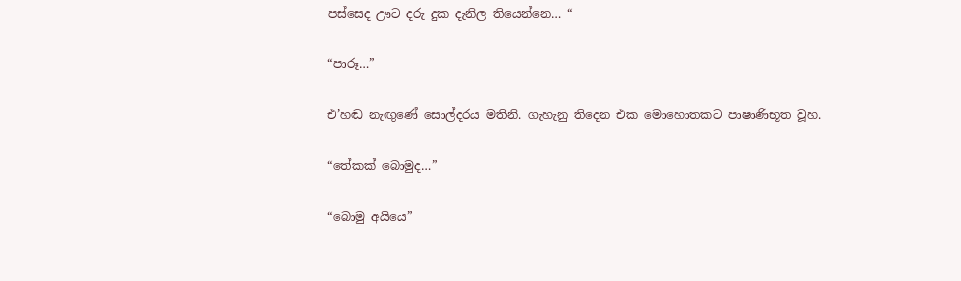පස්සෙද ඌට දරු දුක දැනිල තියෙන්නෙ… “

“පාරූ…”

එ’හඬ නැඟුණේ සොල්දරය මතිනි. ගැහැනු තිදෙන එක මොහොතකට පාෂාණිභූත වූහ.

“තේකක් බොමුද…”

“බොමු අයියෙ”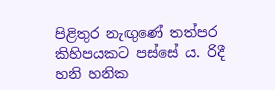පිළිතුර නැඟුණේ තත්පර කිහිපයකට පස්සේ ය. රිදී හනි හනික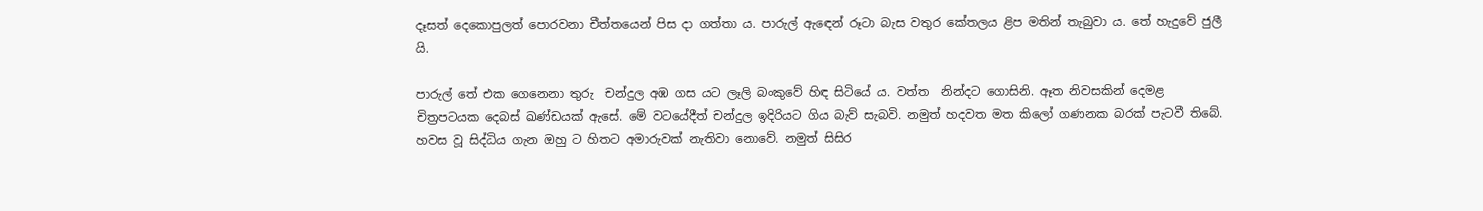දෑසත් දෙකොපුලත් පොරවනා චීත්තයෙන් පිස දා ගත්තා ය. පාරුල් ඇඳෙන් රූටා බැස වතුර කේතලය ළිප මතින් තැබුවා ය. තේ හැදුවේ ජුලී යි.

පාරුල් තේ එක ගෙනෙනා තුරු  චන්දුල අඹ ගස යට ලෑලි බංකුවේ හිඳ සිටියේ ය. වත්ත  නින්දට ගොසිනි. ඈත නිවසකින් දෙමළ චිත්‍රපටයක දෙබස් ඛණ්ඩයක් ඇසේ. මේ වටයේදීත් චන්දුල ඉදිරියට ගිය බැව් සැබවි. නමුත් හදවත මත කිලෝ ගණනක බරක් පැටවී තිබේ. හවස වූ සිද්ධිය ගැන ඔහු ට හිතට අමාරුවක් නැතිවා නොවේ. නමුත් සිසිර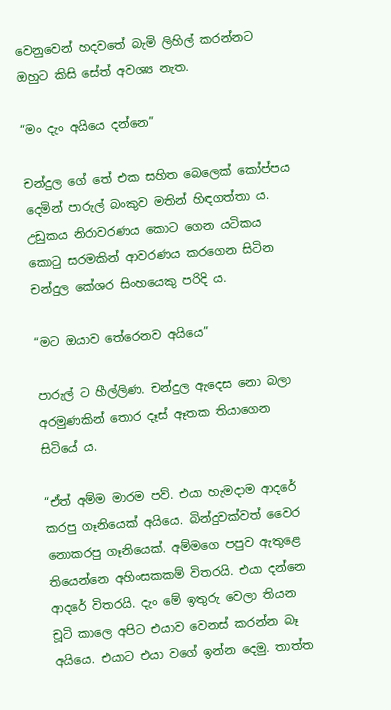වෙනුවෙන් හදවතේ බැමි ලිහිල් කරන්නට ඔහුට කිසි සේත් අවශ්‍ය නැත.

“මං දැං අයියෙ දන්නෙ”

චන්දුල ගේ තේ එක සහිත බෙලෙක් කෝප්පය දෙමින් පාරුල් බංකුව මතින් හිඳගත්තා ය. උඩුකය නිරාවරණය කොට ගෙන යටිකය කොටු සරමකින් ආවරණය කරගෙන සිටින චන්දුල කේශර සිංහයෙකු පරිදි ය.

“මට ඔයාව තේරෙනව අයියෙ”

පාරුල් ට හීල්ලිණ. චන්දුල ඇදෙස නො බලා අරමුණකින් තොර දෑස් ඈතක තියාගෙන සිටියේ ය.

“ඒත් අම්ම මාරම පව්. එයා හැමදාම ආදරේ කරපු ගෑනියෙක් අයියෙ. බින්දුවක්වත් වෛර නොකරපු ගෑනියෙක්. අම්මගෙ පපුව ඇතුළෙ තියෙන්නෙ අහිංසකකම් විතරයි. එයා දන්නෙ ආදරේ විතරයි. දැං මේ ඉතුරු වෙලා තියන චූටි කාලෙ අපිට එයාව වෙනස් කරන්න බෑ අයියෙ. එයාට එයා වගේ ඉන්න දෙමු. තාත්ත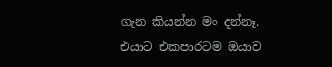ගැන කියන්න මං දන්නෑ. එයාට එකපාරටම ඔයාව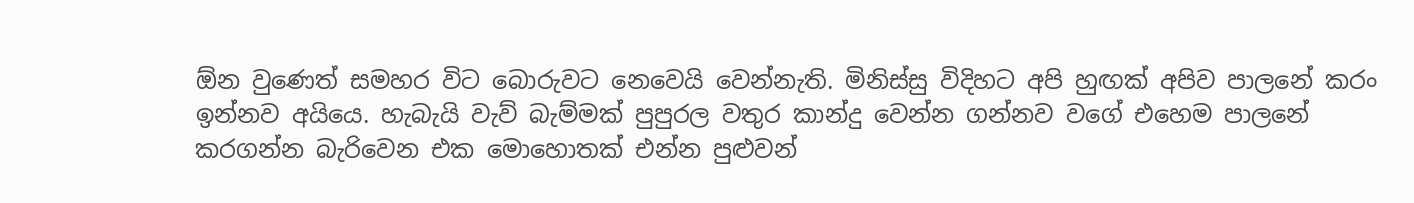ඕන වුණෙත් සමහර විට බොරුවට නෙවෙයි වෙන්නැති. මිනිස්සු විදිහට අපි හුඟක් අපිව පාලනේ කරං ඉන්නව අයියෙ. හැබැයි වැව් බැම්මක් පුපුරල වතුර කාන්දු වෙන්න ගන්නව වගේ එහෙම පාලනේ කරගන්න බැරිවෙන එක මොහොතක් එන්න පුළුවන්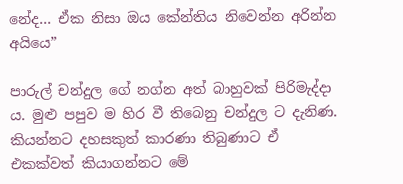නේද… ඒක නිසා ඔය කේන්තිය නිවෙන්න අරින්න අයියෙ”

පාරුල් චන්දුල ගේ නග්න අත් බාහුවක් පිරිමැද්දා ය. මුළු පපුව ම හිර වී තිබෙනු චන්දුල ට දැනිණ. කියන්නට දහසකුත් කාරණා තිබුණාට ඒ එකක්වත් කියාගන්නට මේ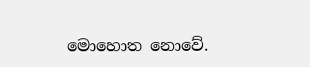මොහොත නොවේ.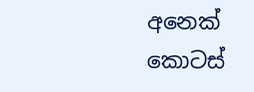අනෙක් කොටස්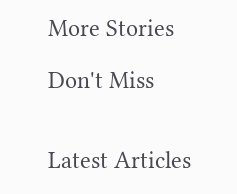More Stories

Don't Miss


Latest Articles